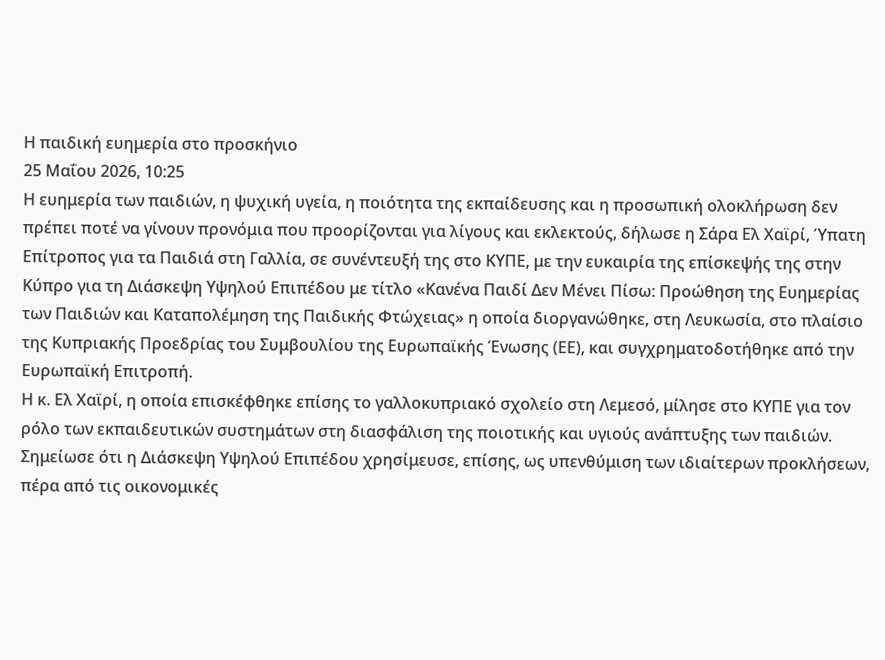Η παιδική ευημερία στο προσκήνιο
25 Μαΐου 2026, 10:25
Η ευημερία των παιδιών, η ψυχική υγεία, η ποιότητα της εκπαίδευσης και η προσωπική ολοκλήρωση δεν πρέπει ποτέ να γίνουν προνόμια που προορίζονται για λίγους και εκλεκτούς, δήλωσε η Σάρα Ελ Χαϊρί, Ύπατη Επίτροπος για τα Παιδιά στη Γαλλία, σε συνέντευξή της στο ΚΥΠΕ, με την ευκαιρία της επίσκεψής της στην Κύπρο για τη Διάσκεψη Υψηλού Επιπέδου με τίτλο «Κανένα Παιδί Δεν Μένει Πίσω: Προώθηση της Ευημερίας των Παιδιών και Καταπολέμηση της Παιδικής Φτώχειας» η οποία διοργανώθηκε, στη Λευκωσία, στο πλαίσιο της Κυπριακής Προεδρίας του Συμβουλίου της Ευρωπαϊκής Ένωσης (ΕΕ), και συγχρηματοδοτήθηκε από την Ευρωπαϊκή Επιτροπή.
Η κ. Ελ Χαϊρί, η οποία επισκέφθηκε επίσης το γαλλοκυπριακό σχολείο στη Λεμεσό, μίλησε στο ΚΥΠΕ για τον ρόλο των εκπαιδευτικών συστημάτων στη διασφάλιση της ποιοτικής και υγιούς ανάπτυξης των παιδιών. Σημείωσε ότι η Διάσκεψη Υψηλού Επιπέδου χρησίμευσε, επίσης, ως υπενθύμιση των ιδιαίτερων προκλήσεων, πέρα από τις οικονομικές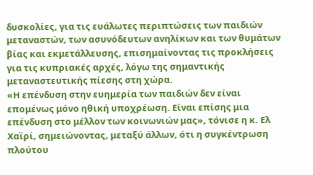δυσκολίες, για τις ευάλωτες περιπτώσεις των παιδιών μεταναστών, των ασυνόδευτων ανηλίκων και των θυμάτων βίας και εκμετάλλευσης, επισημαίνοντας τις προκλήσεις για τις κυπριακές αρχές, λόγω της σημαντικής μεταναστευτικής πίεσης στη χώρα.
«Η επένδυση στην ευημερία των παιδιών δεν είναι επομένως μόνο ηθική υποχρέωση. Είναι επίσης μια επένδυση στο μέλλον των κοινωνιών μας», τόνισε η κ. Ελ Χαϊρί, σημειώνοντας, μεταξύ άλλων, ότι η συγκέντρωση πλούτου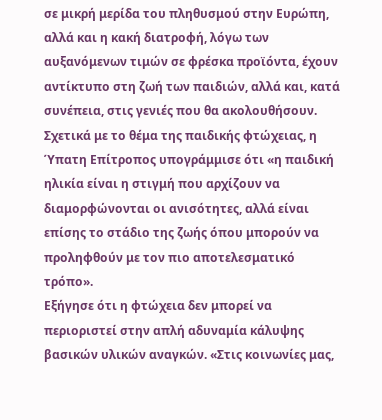σε μικρή μερίδα του πληθυσμού στην Ευρώπη, αλλά και η κακή διατροφή, λόγω των αυξανόμενων τιμών σε φρέσκα προϊόντα, έχουν αντίκτυπο στη ζωή των παιδιών, αλλά και, κατά συνέπεια, στις γενιές που θα ακολουθήσουν.
Σχετικά με το θέμα της παιδικής φτώχειας, η Ύπατη Επίτροπος υπογράμμισε ότι «η παιδική ηλικία είναι η στιγμή που αρχίζουν να διαμορφώνονται οι ανισότητες, αλλά είναι επίσης το στάδιο της ζωής όπου μπορούν να προληφθούν με τον πιο αποτελεσματικό τρόπο».
Εξήγησε ότι η φτώχεια δεν μπορεί να περιοριστεί στην απλή αδυναμία κάλυψης βασικών υλικών αναγκών. «Στις κοινωνίες μας,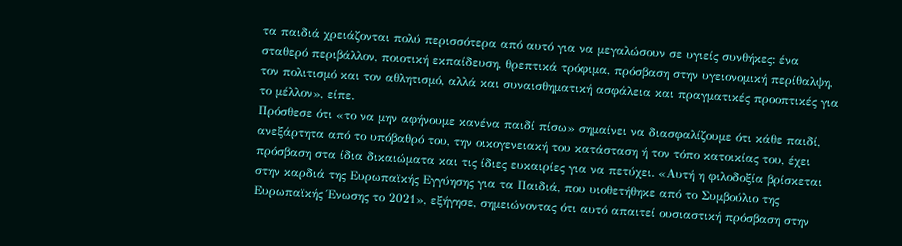τα παιδιά χρειάζονται πολύ περισσότερα από αυτό για να μεγαλώσουν σε υγιείς συνθήκες: ένα σταθερό περιβάλλον, ποιοτική εκπαίδευση, θρεπτικά τρόφιμα, πρόσβαση στην υγειονομική περίθαλψη, τον πολιτισμό και τον αθλητισμό, αλλά και συναισθηματική ασφάλεια και πραγματικές προοπτικές για το μέλλον», είπε.
Πρόσθεσε ότι «το να μην αφήνουμε κανένα παιδί πίσω» σημαίνει να διασφαλίζουμε ότι κάθε παιδί, ανεξάρτητα από το υπόβαθρό του, την οικογενειακή του κατάσταση ή τον τόπο κατοικίας του, έχει πρόσβαση στα ίδια δικαιώματα και τις ίδιες ευκαιρίες για να πετύχει. «Αυτή η φιλοδοξία βρίσκεται στην καρδιά της Ευρωπαϊκής Εγγύησης για τα Παιδιά, που υιοθετήθηκε από το Συμβούλιο της Ευρωπαϊκής Ένωσης το 2021», εξήγησε, σημειώνοντας ότι αυτό απαιτεί ουσιαστική πρόσβαση στην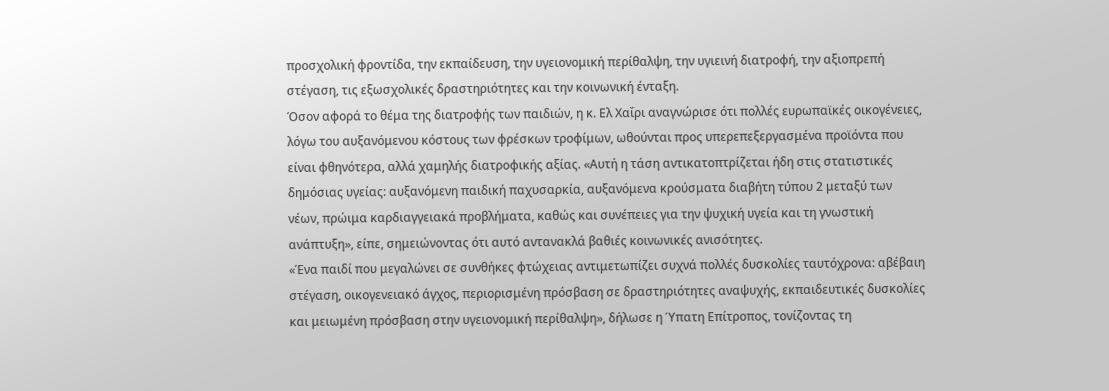προσχολική φροντίδα, την εκπαίδευση, την υγειονομική περίθαλψη, την υγιεινή διατροφή, την αξιοπρεπή στέγαση, τις εξωσχολικές δραστηριότητες και την κοινωνική ένταξη.
Όσον αφορά το θέμα της διατροφής των παιδιών, η κ. Ελ Χαΐρι αναγνώρισε ότι πολλές ευρωπαϊκές οικογένειες, λόγω του αυξανόμενου κόστους των φρέσκων τροφίμων, ωθούνται προς υπερεπεξεργασμένα προϊόντα που είναι φθηνότερα, αλλά χαμηλής διατροφικής αξίας. «Αυτή η τάση αντικατοπτρίζεται ήδη στις στατιστικές δημόσιας υγείας: αυξανόμενη παιδική παχυσαρκία, αυξανόμενα κρούσματα διαβήτη τύπου 2 μεταξύ των νέων, πρώιμα καρδιαγγειακά προβλήματα, καθώς και συνέπειες για την ψυχική υγεία και τη γνωστική ανάπτυξη», είπε, σημειώνοντας ότι αυτό αντανακλά βαθιές κοινωνικές ανισότητες.
«Ένα παιδί που μεγαλώνει σε συνθήκες φτώχειας αντιμετωπίζει συχνά πολλές δυσκολίες ταυτόχρονα: αβέβαιη στέγαση, οικογενειακό άγχος, περιορισμένη πρόσβαση σε δραστηριότητες αναψυχής, εκπαιδευτικές δυσκολίες και μειωμένη πρόσβαση στην υγειονομική περίθαλψη», δήλωσε η Ύπατη Επίτροπος, τονίζοντας τη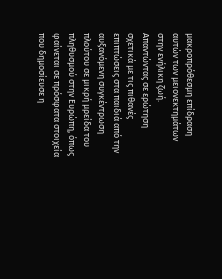μακροπρόθεσμη επίδραση αυτών των μειονεκτημάτων στην ενήλικη ζωή.
Απαντώντας σε ερώτηση σχετικά με τις πιθανές επιπτώσεις στα παιδιά από την αυξανόμενη συγκέντρωση πλούτου σε μικρή μρείδα του πληθυσμού στην Ευρώπη, όπως φαίνεται σε πρόσφατα στοιχεία που δημοσίευσε η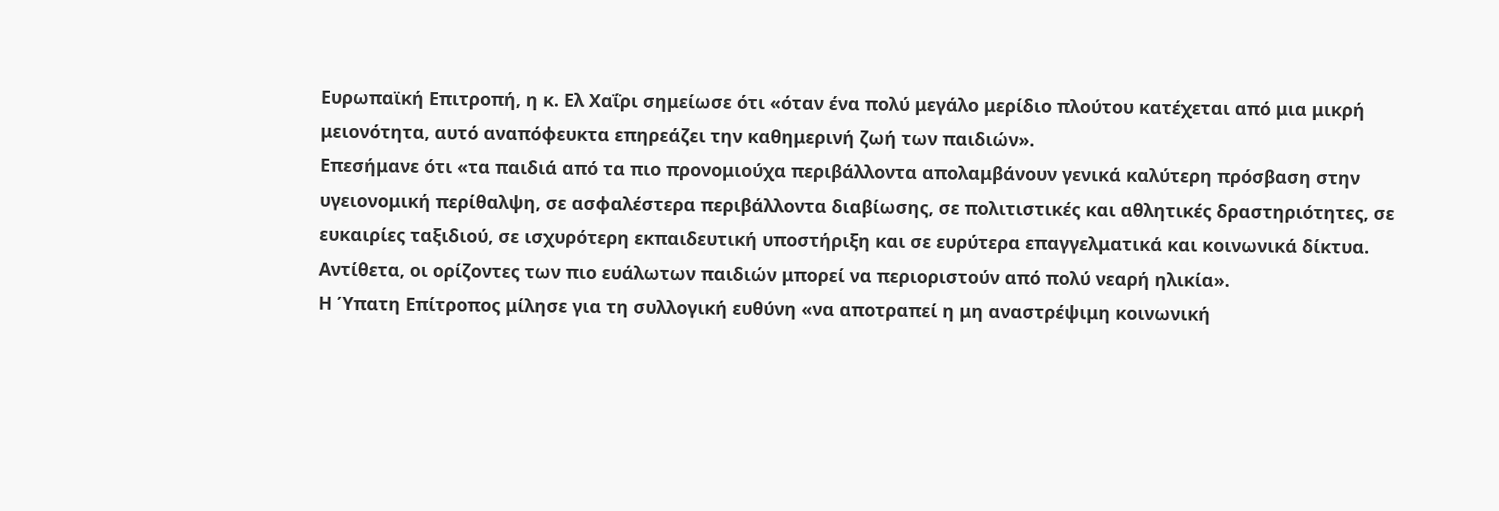Ευρωπαϊκή Επιτροπή, η κ. Ελ Χαΐρι σημείωσε ότι «όταν ένα πολύ μεγάλο μερίδιο πλούτου κατέχεται από μια μικρή μειονότητα, αυτό αναπόφευκτα επηρεάζει την καθημερινή ζωή των παιδιών».
Επεσήμανε ότι «τα παιδιά από τα πιο προνομιούχα περιβάλλοντα απολαμβάνουν γενικά καλύτερη πρόσβαση στην υγειονομική περίθαλψη, σε ασφαλέστερα περιβάλλοντα διαβίωσης, σε πολιτιστικές και αθλητικές δραστηριότητες, σε ευκαιρίες ταξιδιού, σε ισχυρότερη εκπαιδευτική υποστήριξη και σε ευρύτερα επαγγελματικά και κοινωνικά δίκτυα. Αντίθετα, οι ορίζοντες των πιο ευάλωτων παιδιών μπορεί να περιοριστούν από πολύ νεαρή ηλικία».
Η Ύπατη Επίτροπος μίλησε για τη συλλογική ευθύνη «να αποτραπεί η μη αναστρέψιμη κοινωνική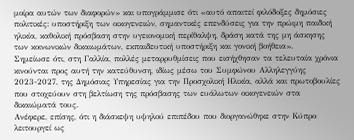μοίρα αυτών των διαφορών» και υπογράμμισε ότι «αυτό απαιτεί φιλόδοξες δημόσιες πολιτικές: υποστήριξη των οικογενειών, σημαντικές επενδύσεις για την πρώιμη παιδική ηλικία, καθολική πρόσβαση στην υγειονομική περίθαλψη, δράση κατά της μη άσκησης των κοινωνικών δικαιωμάτων, εκπαιδευτική υποστήριξη και γονική βοήθεια».
Σημείωσε ότι, στη Γαλλία, πολλές μεταρρυθμίσεις που εισήχθησαν τα τελευταία χρόνια κινούνται προς αυτή την κατεύθυνση, ιδίως μέσω του Συμφώνου Αλληλεγγύης 2023-2027, της Δημόσιας Υπηρεσίας για την Προσχολική Ηλικία, αλλά και πρωτοβουλίες που στοχεύουν στη βελτίωση της πρόσβασης των ευάλωτων οικογενειών στα δικαιώματά τους.
Ανέφερε, επίσης, ότι η διάσκεψη υψηλού επιπέδου που διοργανώθηκε στην Κύπρο λειτουργεί ως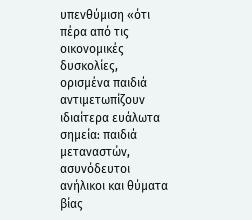υπενθύμιση «ότι πέρα από τις οικονομικές δυσκολίες, ορισμένα παιδιά αντιμετωπίζουν ιδιαίτερα ευάλωτα σημεία: παιδιά μεταναστών, ασυνόδευτοι ανήλικοι και θύματα βίας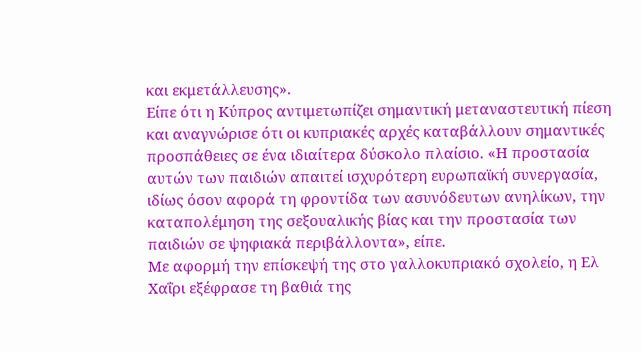και εκμετάλλευσης».
Είπε ότι η Κύπρος αντιμετωπίζει σημαντική μεταναστευτική πίεση και αναγνώρισε ότι οι κυπριακές αρχές καταβάλλουν σημαντικές προσπάθειες σε ένα ιδιαίτερα δύσκολο πλαίσιο. «Η προστασία αυτών των παιδιών απαιτεί ισχυρότερη ευρωπαϊκή συνεργασία, ιδίως όσον αφορά τη φροντίδα των ασυνόδευτων ανηλίκων, την καταπολέμηση της σεξουαλικής βίας και την προστασία των παιδιών σε ψηφιακά περιβάλλοντα», είπε.
Με αφορμή την επίσκεψή της στο γαλλοκυπριακό σχολείο, η Ελ Χαΐρι εξέφρασε τη βαθιά της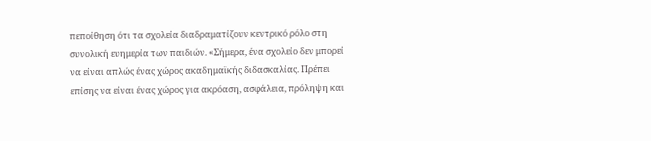πεποίθηση ότι τα σχολεία διαδραματίζουν κεντρικό ρόλο στη συνολική ευημερία των παιδιών. «Σήμερα, ένα σχολείο δεν μπορεί να είναι απλώς ένας χώρος ακαδημαϊκής διδασκαλίας. Πρέπει επίσης να είναι ένας χώρος για ακρόαση, ασφάλεια, πρόληψη και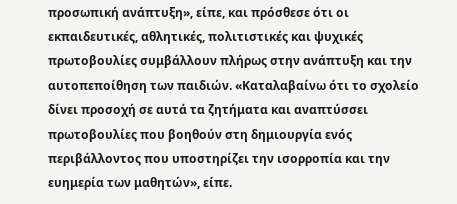προσωπική ανάπτυξη», είπε, και πρόσθεσε ότι οι εκπαιδευτικές, αθλητικές, πολιτιστικές και ψυχικές πρωτοβουλίες συμβάλλουν πλήρως στην ανάπτυξη και την αυτοπεποίθηση των παιδιών. «Καταλαβαίνω ότι το σχολείο δίνει προσοχή σε αυτά τα ζητήματα και αναπτύσσει πρωτοβουλίες που βοηθούν στη δημιουργία ενός περιβάλλοντος που υποστηρίζει την ισορροπία και την ευημερία των μαθητών», είπε.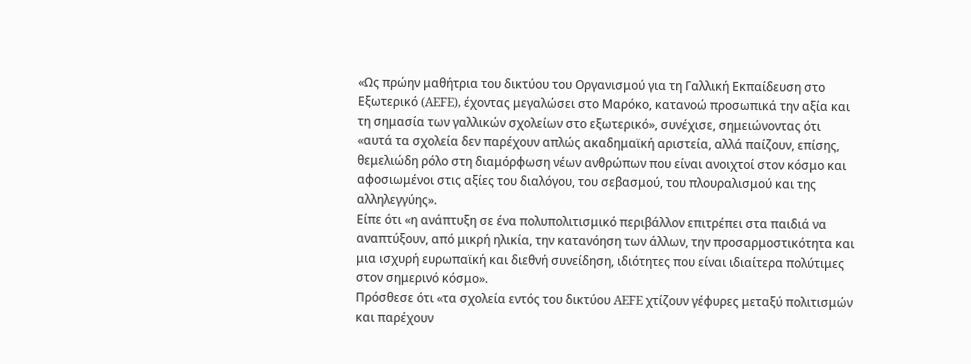«Ως πρώην μαθήτρια του δικτύου του Οργανισμού για τη Γαλλική Εκπαίδευση στο Εξωτερικό (AEFE), έχοντας μεγαλώσει στο Μαρόκο, κατανοώ προσωπικά την αξία και τη σημασία των γαλλικών σχολείων στο εξωτερικό», συνέχισε, σημειώνοντας ότι «αυτά τα σχολεία δεν παρέχουν απλώς ακαδημαϊκή αριστεία, αλλά παίζουν, επίσης, θεμελιώδη ρόλο στη διαμόρφωση νέων ανθρώπων που είναι ανοιχτοί στον κόσμο και αφοσιωμένοι στις αξίες του διαλόγου, του σεβασμού, του πλουραλισμού και της αλληλεγγύης».
Είπε ότι «η ανάπτυξη σε ένα πολυπολιτισμικό περιβάλλον επιτρέπει στα παιδιά να αναπτύξουν, από μικρή ηλικία, την κατανόηση των άλλων, την προσαρμοστικότητα και μια ισχυρή ευρωπαϊκή και διεθνή συνείδηση, ιδιότητες που είναι ιδιαίτερα πολύτιμες στον σημερινό κόσμο».
Πρόσθεσε ότι «τα σχολεία εντός του δικτύου AEFE χτίζουν γέφυρες μεταξύ πολιτισμών και παρέχουν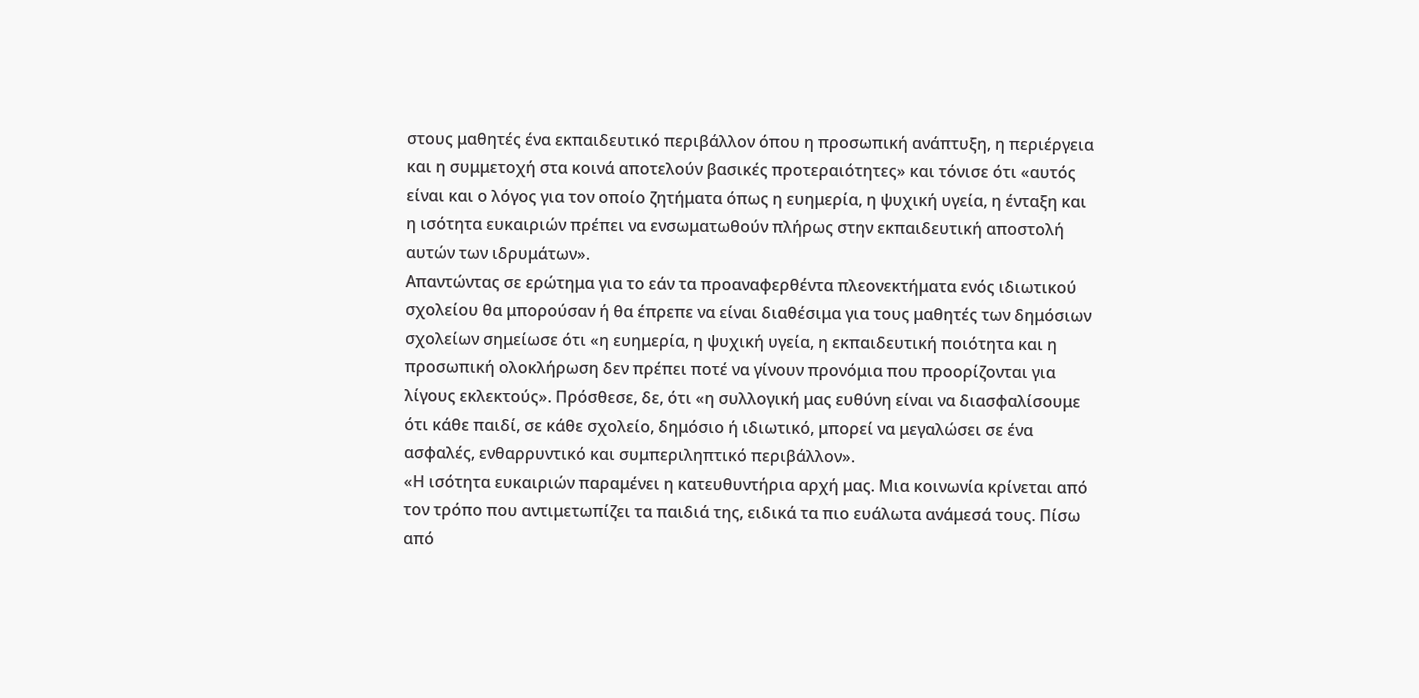στους μαθητές ένα εκπαιδευτικό περιβάλλον όπου η προσωπική ανάπτυξη, η περιέργεια και η συμμετοχή στα κοινά αποτελούν βασικές προτεραιότητες» και τόνισε ότι «αυτός είναι και ο λόγος για τον οποίο ζητήματα όπως η ευημερία, η ψυχική υγεία, η ένταξη και η ισότητα ευκαιριών πρέπει να ενσωματωθούν πλήρως στην εκπαιδευτική αποστολή αυτών των ιδρυμάτων».
Aπαντώντας σε ερώτημα για το εάν τα προαναφερθέντα πλεονεκτήματα ενός ιδιωτικού σχολείου θα μπορούσαν ή θα έπρεπε να είναι διαθέσιμα για τους μαθητές των δημόσιων σχολείων σημείωσε ότι «η ευημερία, η ψυχική υγεία, η εκπαιδευτική ποιότητα και η προσωπική ολοκλήρωση δεν πρέπει ποτέ να γίνουν προνόμια που προορίζονται για λίγους εκλεκτούς». Πρόσθεσε, δε, ότι «η συλλογική μας ευθύνη είναι να διασφαλίσουμε ότι κάθε παιδί, σε κάθε σχολείο, δημόσιο ή ιδιωτικό, μπορεί να μεγαλώσει σε ένα ασφαλές, ενθαρρυντικό και συμπεριληπτικό περιβάλλον».
«Η ισότητα ευκαιριών παραμένει η κατευθυντήρια αρχή μας. Μια κοινωνία κρίνεται από τον τρόπο που αντιμετωπίζει τα παιδιά της, ειδικά τα πιο ευάλωτα ανάμεσά τους. Πίσω από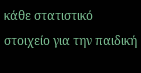κάθε στατιστικό στοιχείο για την παιδική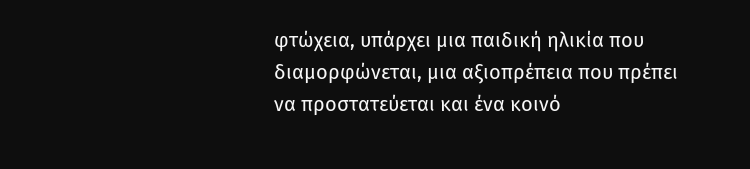φτώχεια, υπάρχει μια παιδική ηλικία που διαμορφώνεται, μια αξιοπρέπεια που πρέπει να προστατεύεται και ένα κοινό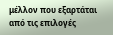μέλλον που εξαρτάται από τις επιλογές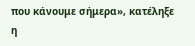που κάνουμε σήμερα», κατέληξε η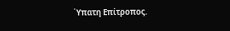Ύπατη Επίτροπος.